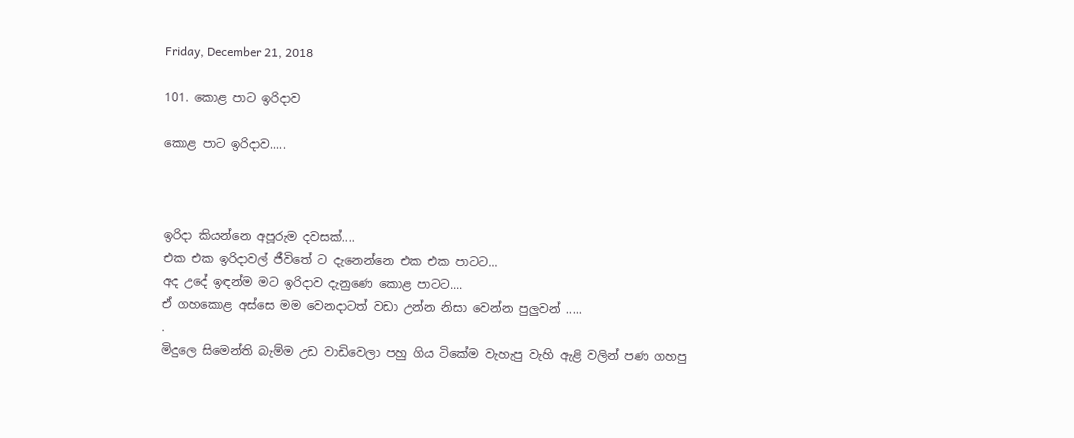Friday, December 21, 2018

101. කොළ පාට ඉරිදාව

කොළ පාට ඉරිදාව.....



ඉරිදා කියන්නෙ අපූරුම දවසක්....
එක එක ඉරිදාවල් ජීවිතේ ට දැනෙන්නෙ එක එක පාටට...
අද උදේ ඉඳන්ම මට ඉරිදාව දැනුණෙ කොළ පාටට....
ඒ ගහකොළ අස්සෙ මම වෙනදාටත් වඩා උන්න නිසා වෙන්න පුලුවන් .....
.
මිදුලෙ සිමෙන්ති බැම්ම උඩ වාඩිවෙලා පහු ගිය ටිකේම වැහැපු වැහි ඇළි වලින් පණ ගහපු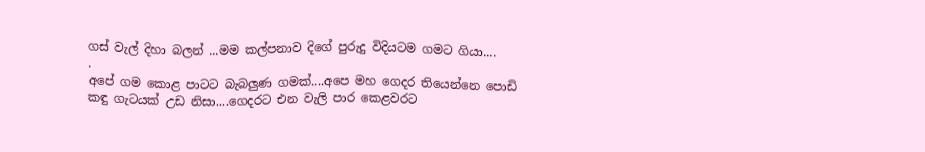ගස් වැල් දිහා බලන් ...මම කල්පනාව දිගේ පුරුදු විදියටම ගමට ගියා....
.
අපේ ගම කොළ පාටට බැබලුණ ගමක්....අපෙ මහ ගෙදර තියෙන්නෙ පොඩි කඳු ගැටයක් උඩ නිසා....ගෙදරට එන වැලි පාර කෙළවරට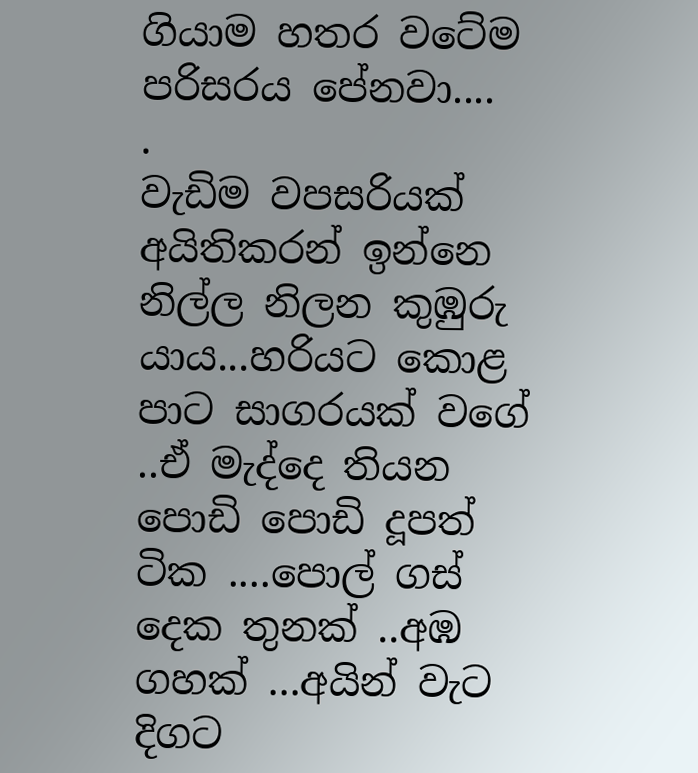ගියාම හතර වටේම පරිසරය පේනවා....
.
වැඩිම වපසරියක් අයිතිකරන් ඉන්නෙ නිල්ල නිලන කුඹුරු යාය...හරියට කොළ පාට සාගරයක් වගේ ..ඒ මැද්දෙ තියන පොඩි පොඩි දූපත් ටික ....පොල් ගස් දෙක තුනක් ..අඹ ගහක් ...අයින් වැට දිගට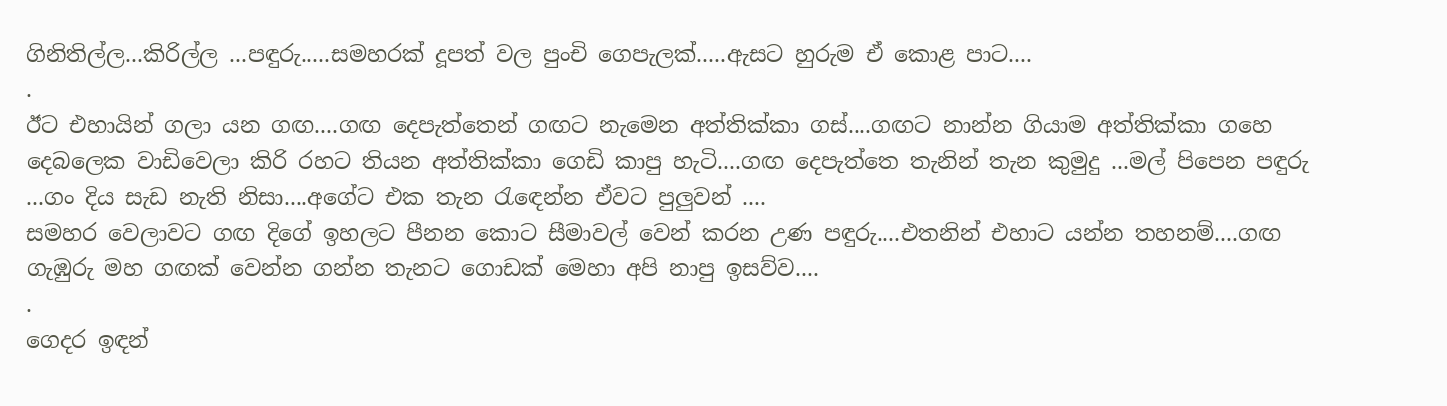ගිනිතිල්ල...කිරිල්ල ...පඳුරු.....සමහරක් දූපත් වල පුංචි ගෙපැලක්.....ඇසට හුරුම ඒ කොළ පාට....
.
ඊට එහායින් ගලා යන ගඟ....ගඟ දෙපැත්තෙන් ගඟට නැමෙන අත්තික්කා ගස්....ගඟට නාන්න ගියාම අත්තික්කා ගහෙ දෙබලෙක වාඩිවෙලා කිරි රහට තියන අත්තික්කා ගෙඩි කාපු හැටි....ගඟ දෙපැත්තෙ තැනින් තැන කුමුදු ...මල් පිපෙන පඳුරු ...ගං දිය සැඩ නැති නිසා....අගේට එක තැන රැඳෙන්න ඒවට පුලුවන් ....
සමහර වෙලාවට ගඟ දිගේ ඉහලට පීනන කොට සීමාවල් වෙන් කරන උණ පඳුරු....එතනින් එහාට යන්න තහනම්....ගඟ ගැඹුරු මහ ගඟක් වෙන්න ගන්න තැනට ගොඩක් මෙහා අපි නාපු ඉසව්ව....
.
ගෙදර ඉඳන්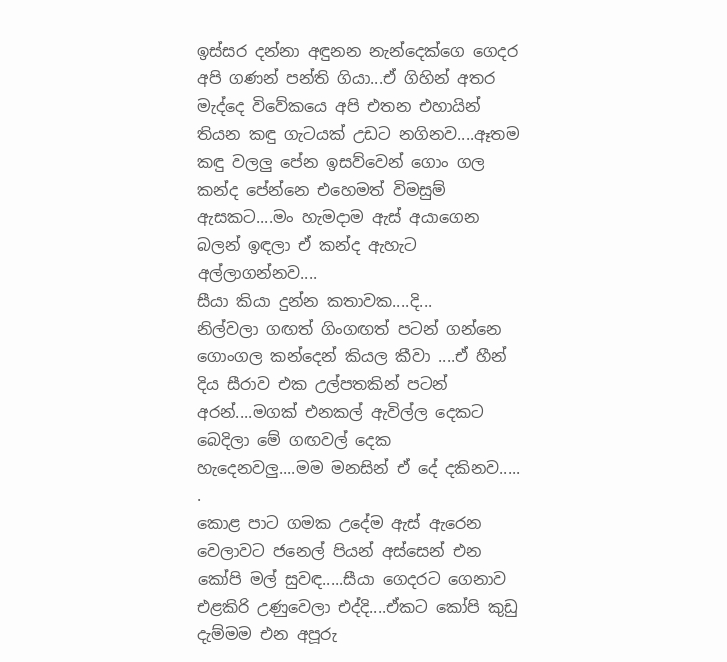ඉස්සර දන්නා අඳුනන නැන්දෙක්ගෙ ගෙදර අපි ගණන් පන්ති ගියා...ඒ ගිහින් අතර මැද්දෙ විවේකයෙ අපි එතන එහායින් තියන කඳු ගැටයක් උඩට නගිනව....ඈතම කඳු වලලු පේන ඉසව්වෙන් ගොං ගල කන්ද පේන්නෙ එහෙමත් විමසුම් ඇසකට....මං හැමදාම ඇස් අයාගෙන බලන් ඉඳලා ඒ කන්ද ඇහැට අල්ලාගන්නව....
සීයා කියා දුන්න කතාවක....දි...
නිල්වලා ගඟත් ගිංගඟත් පටන් ගන්නෙ ගොංගල කන්දෙන් කියල කීවා ....ඒ හීන් දිය සීරාව එක උල්පතකින් පටන් අරන්....මගක් එනකල් ඇවිල්ල දෙකට බෙදිලා මේ ගඟවල් දෙක හැදෙනවලු....මම මනසින් ඒ දේ දකිනව.....
.
කොළ පාට ගමක උදේම ඇස් ඇරෙන වෙලාවට ජනෙල් පියන් අස්සෙන් එන කෝපි මල් සුවඳ.....සීයා ගෙදරට ගෙනාව එළකිරි උණුවෙලා එද්දි....ඒකට කෝපි කුඩු දැම්මම එන අපූරු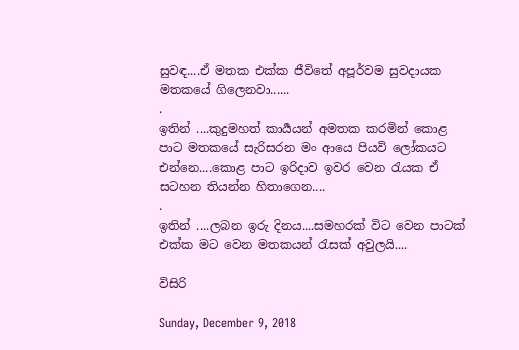සුවඳ....ඒ මතක එක්ක ජීවිතේ අපූර්වම සුවදායක මතකයේ ගිලෙනවා......
.
ඉතින් ....කුදුමහත් කාර්‍යයන් අමතක කරමින් කොළ පාට මතකයේ සැරිසරන මං ආයෙ පියවි ලෝකයට එන්නෙ....කොළ පාට ඉරිදාව ඉවර වෙන රැයක ඒ සටහන තියන්න හිතාගෙන....
.
ඉතින් ....ලබන ඉරු දිනය....සමහරක් විට වෙන පාටක් එක්ක මට වෙන මතකයන් රැසක් අවුලයි....

විසිරි

Sunday, December 9, 2018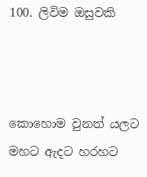100. ලිවිම ඔසුවකි



කොහොම වුනත් යලට මහට ඇදට හරහට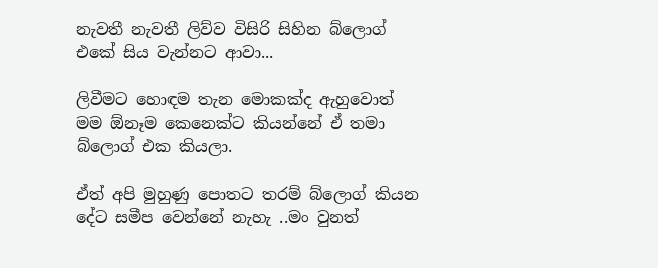නැවතී නැවතී ලිව්ව විසිරි සිහින බ්ලොග් එකේ සිය වැන්නට ආවා...

ලිවීමට හොඳම තැන මොකක්ද ඇහුවොත් මම ඕනෑම කෙනෙක්ට කියන්නේ ඒ තමා බ්ලොග් එක කියලා.

ඒත් අපි මුහුණු පොතට තරම් බ්ලොග් කියන දේට සමීප වෙන්නේ නැහැ ..මං වුනත්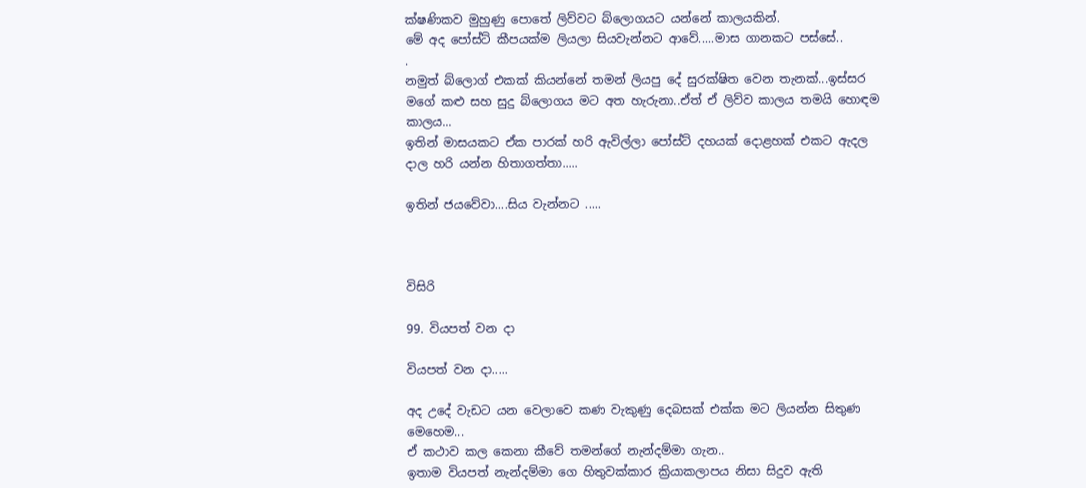ක්ෂණිකව මුහුණු පොතේ ලිව්වට බ්ලොගයට යන්නේ කාලයකින්.
මේ අද පෝස්ට් කීපයක්ම ලියලා සියවැන්නට ආවේ.....මාස ගානකට පස්සේ..
.
නමුත් බ්ලොග් එකක් කියන්නේ තමන් ලියපු දේ සුරක්ෂිත වෙන තැනක්...ඉස්සර මගේ කළු සහ සුදු බ්ලොගය මට අත හැරුනා..ඒත් ඒ ලිව්ව කාලය තමයි හොඳම කාලය...
ඉතින් මාසයකට ඒක පාරක් හරි ඇවිල්ලා පෝස්ට් දහයක් දොළහක් එකට ඇදල දාල හරි යන්න හිතාගත්තා.....

ඉතින් ජයවේවා....සිය වැන්නට .....



විසිරි

99. වියපත් වන දා

වියපත් වන දා.....

අද උදේ වැඩට යන වෙලාවෙ කණ වැකුණු දෙබසක් එක්ක මට ලියන්න සිතුණ මෙහෙම...
ඒ කථාව කල කෙනා කීවේ තමන්ගේ නැන්දම්මා ගැන..
ඉතාම වියපත් නැන්දම්මා ගෙ හිතුවක්කාර ක්‍රියාකලාපය නිසා සිදුව ඇති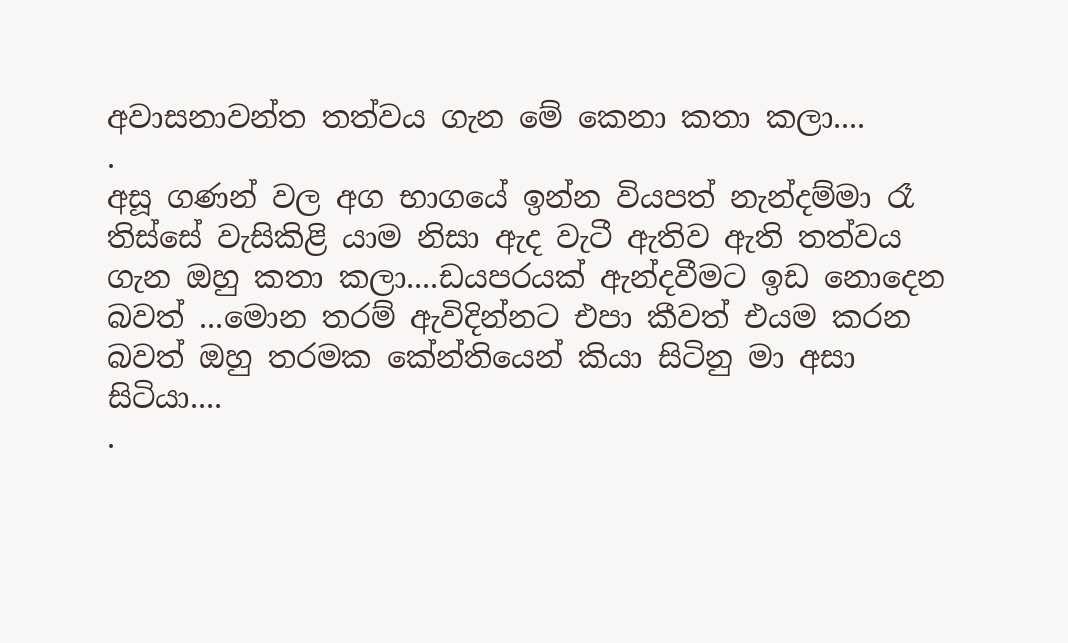අවාසනාවන්ත තත්වය ගැන මේ කෙනා කතා කලා....
.
අසූ ගණන් වල අග භාගයේ ඉන්න වියපත් නැන්දම්මා රෑ තිස්සේ වැසිකිළි යාම නිසා ඇද වැටී ඇතිව ඇති තත්වය ගැන ඔහු කතා කලා....ඩයපරයක් ඇන්දවීමට ඉඩ නොදෙන බවත් ...මොන තරම් ඇවිදින්නට එපා කීවත් එයම කරන බවත් ඔහු තරමක කේන්තියෙන් කියා සිටිනු මා අසා සිටියා....
.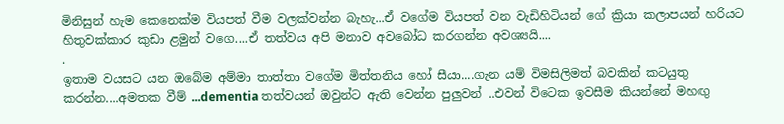මිනිසුන් හැම කෙනෙක්ම වියපත් වීම වලක්වන්න බැහැ...ඒ වගේම වියපත් වන වැඩිහිටියන් ගේ ක්‍රියා කලාපයන් හරියට හිතුවක්කාර කුඩා ළමුන් වගෙ....ඒ තත්වය අපි මනාව අවබෝධ කරගන්න අවශ්‍යයි....
.
ඉතාම වයසට යන ඔබේම අම්මා තාත්තා වගේම මිත්තනිය හෝ සීයා....ගැන යම් විමසිලිමත් බවකින් කටයුතු කරන්න....අමතක වීම් ...dementia තත්වයන් ඔවුන්ට ඇති වෙන්න පුලුවන් ..එවන් විටෙක ඉවසීම කියන්නේ මහඟු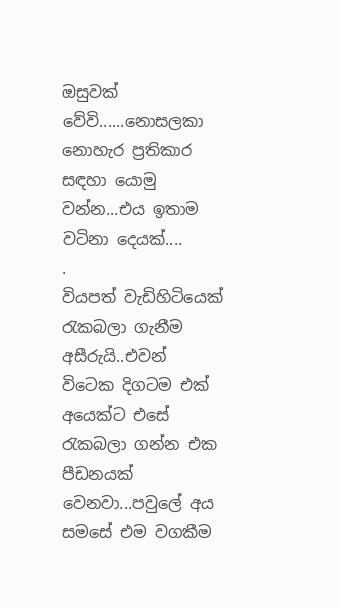ඔසුවක් වේවි......නොසලකා නොහැර ප්‍රතිකාර සඳහා යොමු වන්න...එය ඉතාම වටිනා දෙයක්....
.
වියපත් වැඩිහිටියෙක් රැකබලා ගැනීම අසීරුයි..එවන් විටෙක දිගටම එක් අයෙක්ට එසේ රැකබලා ගන්න එක පීඩනයක් වෙනවා...පවුලේ අය සමසේ එම වගකීම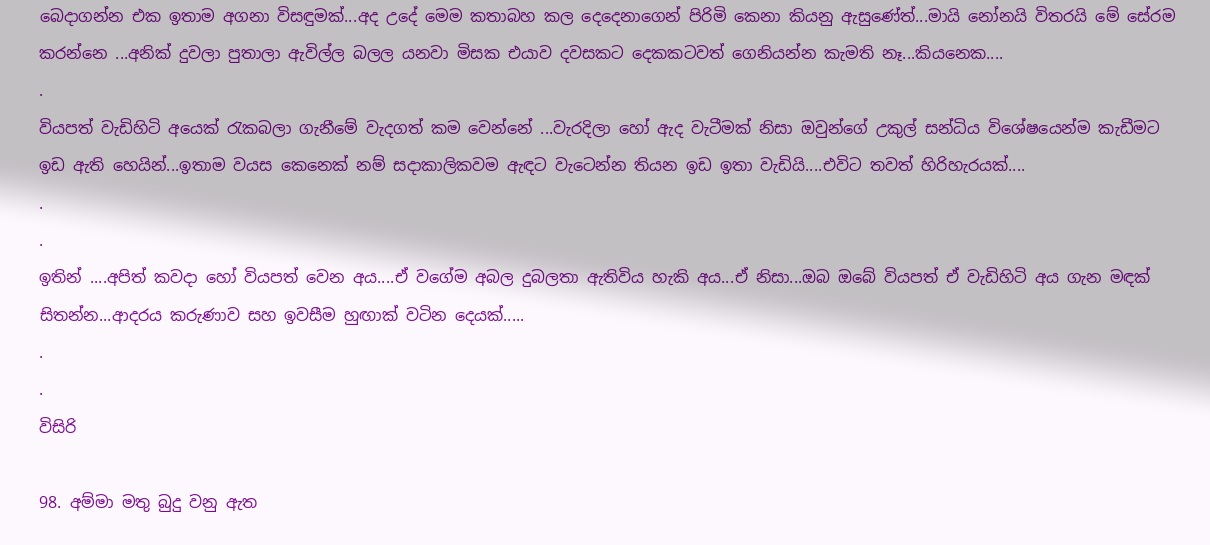බෙදාගන්න එක ඉතාම අගනා විසඳුමක්...අද උදේ මෙම කතාබහ කල දෙදෙනාගෙන් පිරිමි කෙනා කියනු ඇසුණේත්...මායි නෝනයි විතරයි මේ සේරම කරන්නෙ ...අනික් දුවලා පුතාලා ඇවිල්ල බලල යනවා මිසක එයාව දවසකට දෙකකටවත් ගෙනියන්න කැමති නෑ...කියනෙක....
.
වියපත් වැඩිහිටි අයෙක් රැකබලා ගැනීමේ වැදගත් කම වෙන්නේ ...වැරදිලා හෝ ඇද වැටීමක් නිසා ඔවුන්ගේ උකුල් සන්ධිය විශේෂයෙන්ම කැඩීමට ඉඩ ඇති හෙයින්...ඉතාම වයස කෙනෙක් නම් සදාකාලිකවම ඇඳට වැටෙන්න තියන ඉඩ ඉතා වැඩියි....එවිට තවත් හිරිහැරයක්....
.
.
ඉතින් ....අපිත් කවදා හෝ වියපත් වෙන අය....ඒ වගේම අබල දුබලතා ඇතිවිය හැකි අය...ඒ නිසා...ඔබ ඔබේ වියපත් ඒ වැඩිහිටි අය ගැන මඳක් සිතන්න...ආදරය කරුණාව සහ ඉවසීම හුඟාක් වටින දෙයක්.....
.
.
විසිරි

98. අම්මා මතු බුදු වනු ඇත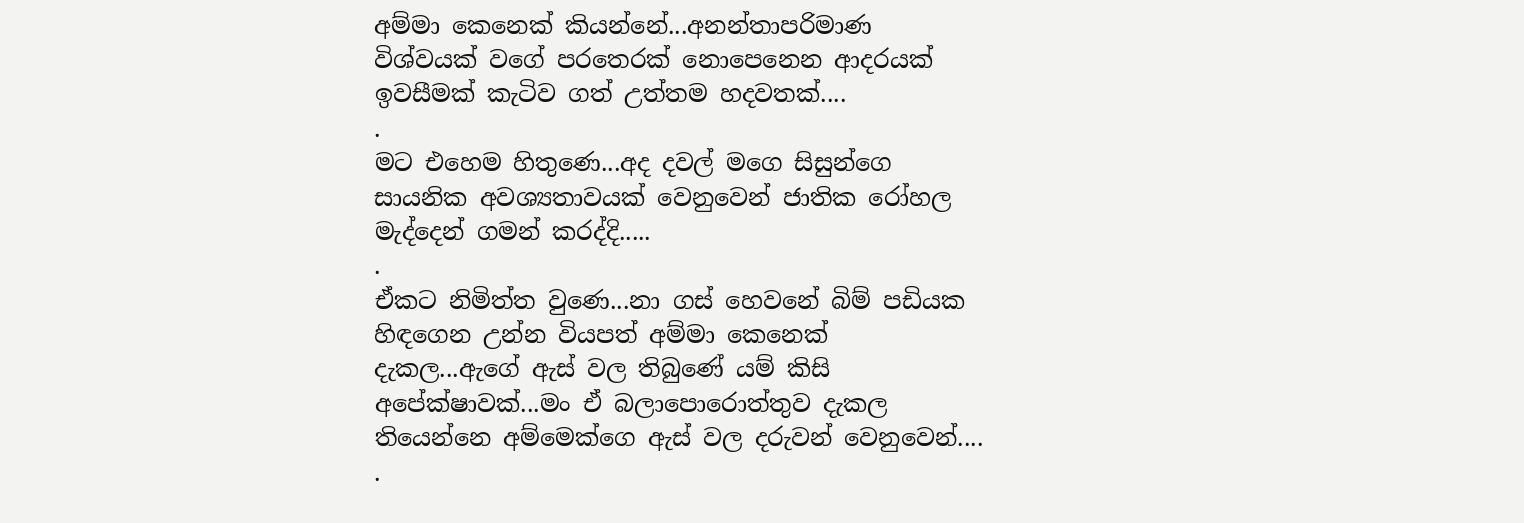අම්මා කෙනෙක් කියන්නේ...අනන්තාපරිමාණ විශ්වයක් වගේ පරතෙරක් නොපෙනෙන ආදරයක් ඉවසීමක් කැටිව ගත් උත්තම හදවතක්....
.
මට එහෙම හිතුණෙ...අද දවල් මගෙ සිසුන්ගෙ සායනික අවශ්‍යතාවයක් වෙනුවෙන් ජාතික රෝහල මැද්දෙන් ගමන් කරද්දි.....
.
ඒකට නිමිත්ත වුණෙ...නා ගස් හෙවනේ බිම් පඩියක හිඳගෙන උන්න වියපත් අම්මා කෙනෙක් දැකල...ඇගේ ඇස් වල තිබුණේ යම් කිසි අපේක්ෂාවක්...මං ඒ බලාපොරොත්තුව දැකල තියෙන්නෙ අම්මෙක්ගෙ ඇස් වල දරුවන් වෙනුවෙන්....
.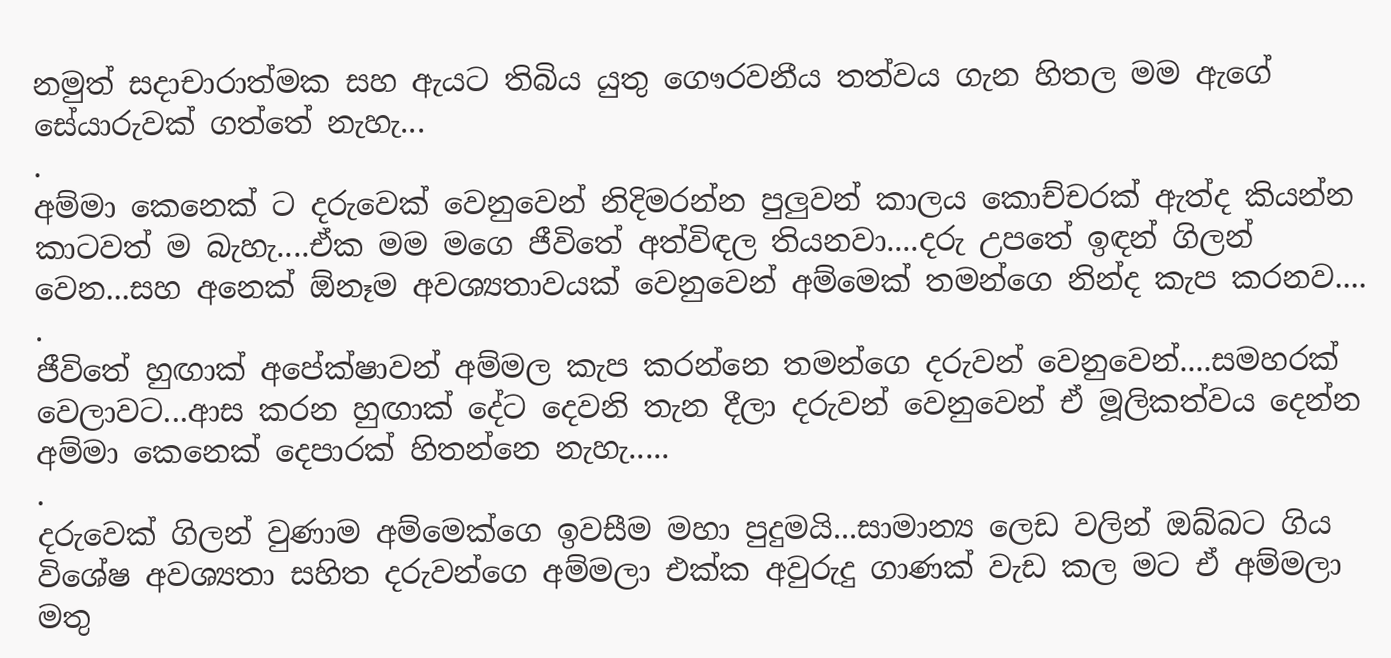නමුත් සදාචාරාත්මක සහ ඇයට තිබිය යුතු ගෞරවනීය තත්වය ගැන හිතල මම ඇගේ සේයාරුවක් ගත්තේ නැහැ...
.
අම්මා කෙනෙක් ට දරුවෙක් වෙනුවෙන් නිදිමරන්න පුලුවන් කාලය කොච්චරක් ඇත්ද කියන්න කාටවත් ම බැහැ....ඒක මම මගෙ ජීවිතේ අත්විඳල තියනවා....දරු උපතේ ඉඳන් ගිලන් වෙන...සහ අනෙක් ඕනෑම අවශ්‍යතාවයක් වෙනුවෙන් අම්මෙක් තමන්ගෙ නින්ද කැප කරනව....
.
ජීවිතේ හුඟාක් අපේක්ෂාවන් අම්මල කැප කරන්නෙ තමන්ගෙ දරුවන් වෙනුවෙන්....සමහරක් වෙලාවට...ආස කරන හුඟාක් දේට දෙවනි තැන දීලා දරුවන් වෙනුවෙන් ඒ මූලිකත්වය දෙන්න අම්මා කෙනෙක් දෙපාරක් හිතන්නෙ නැහැ.....
.
දරුවෙක් ගිලන් වුණාම අම්මෙක්ගෙ ඉවසීම මහා පුදුමයි...සාමාන්‍ය ලෙඩ වලින් ඔබ්බට ගිය විශේෂ අවශ්‍යතා සහිත දරුවන්ගෙ අම්මලා එක්ක අවුරුදු ගාණක් වැඩ කල මට ඒ අම්මලා මතු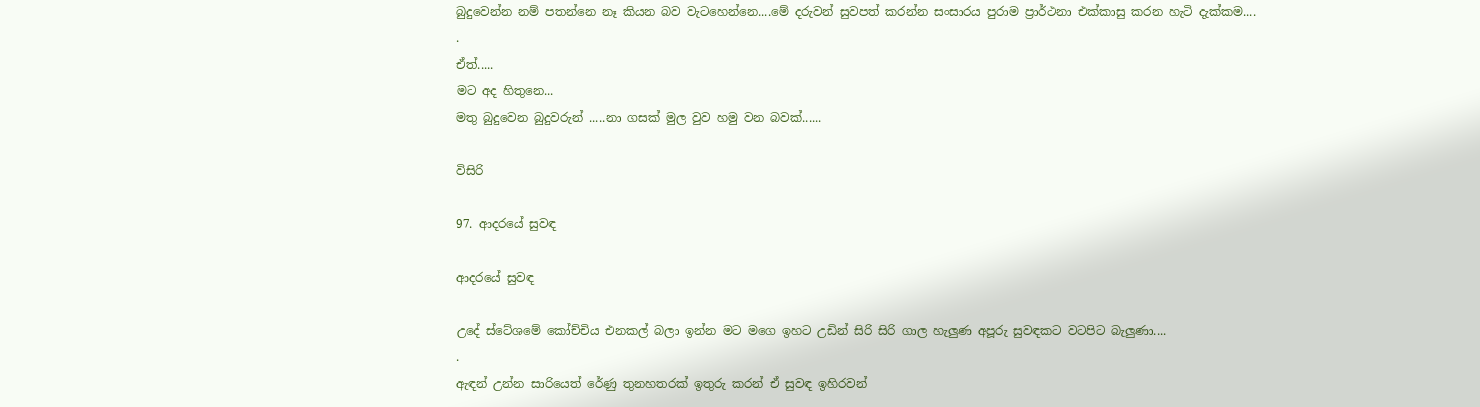බුදුවෙන්න නම් පතන්නෙ නෑ කියන බව වැටහෙන්නෙ....මේ දරුවන් සුවපත් කරන්න සංසාරය පුරාම ප්‍රාර්ථනා එක්කාසු කරන හැටි දැක්කම....
.
ඒත්.....
මට අද හිතුනෙ...
මතු බුදුවෙන බුදුවරුන් .....නා ගසක් මුල වුව හමු වන බවක්......

විසිරි

97. ආදරයේ සුවඳ

ආදරයේ සුවඳ

උදේ ස්ටේශමේ කෝච්චිය එනකල් බලා ඉන්න මට මගෙ ඉහට උඩින් සිරි සිරි ගාල හැලුණ අපූරු සුවඳකට වටපිට බැලුණා....
.
ඇඳන් උන්න සාරියෙත් රේණු තුනහතරක් ඉතුරු කරන් ඒ සුවඳ ඉහිරවන්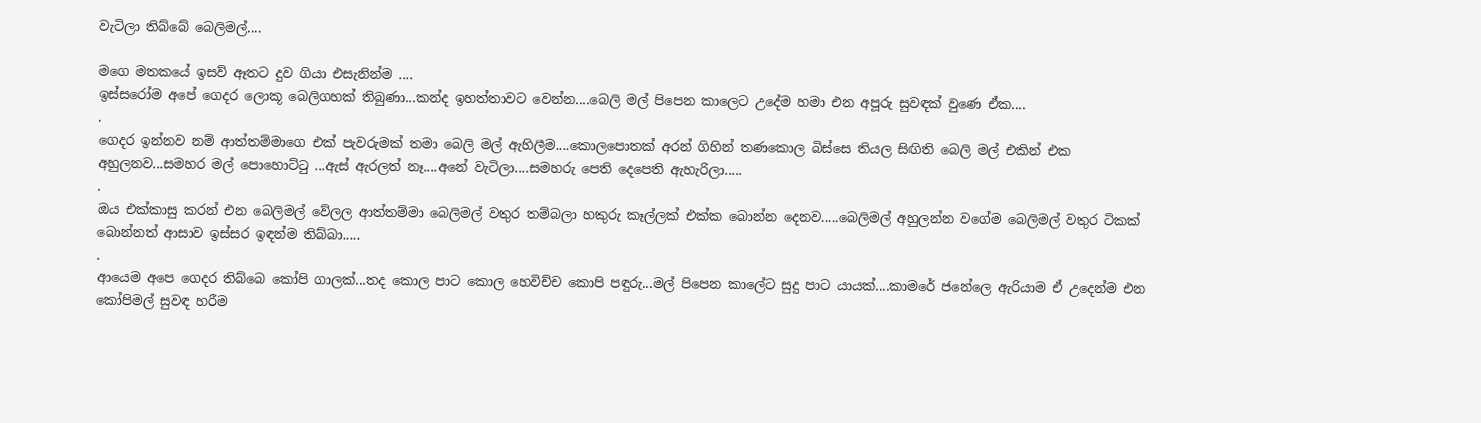වැටිලා තිබ්බේ බෙලිමල්....

මගෙ මතකයේ ඉසව් ඈතට දුව ගියා එසැනින්ම ....
ඉස්සරෝම අපේ ගෙදර ලොකූ බෙලිගහක් තිබුණා...කන්ද ඉහත්තාවට වෙන්න....බෙලි මල් පිපෙන කාලෙට උදේම හමා එන අපූරු සුවඳක් වුණෙ ඒක....
.
ගෙදර ඉන්නව නම් ආත්තම්මාගෙ එක් පැවරුමක් තමා බෙලි මල් ඇහිලීම....කොලපොතක් අරන් ගිහින් තණකොල බිස්සෙ තියල සිඟිති බෙලි මල් එකින් එක අහුලනව...සමහර මල් පොහොට්ටු ...ඇස් ඇරලත් නෑ....අනේ වැටිලා....සමහරු පෙති දෙපෙති ඇහැරිලා.....
.
ඔය එක්කාසු කරන් එන බෙලිමල් වේලල ආත්තම්මා බෙලිමල් වතුර තම්බලා හකුරු කෑල්ලක් එක්ක බොන්න දෙනව.....බෙලිමල් අහුලන්න වගේම බෙලිමල් වතුර ටිකක් බොන්නත් ආසාව ඉස්සර ඉඳන්ම තිබ්බා.....
.
ආයෙම අපෙ ගෙදර තිබ්බෙ කෝපි ගාලක්...තද කොල පාට කොල හෙවිච්ච කොපි පඳුරු...මල් පිපෙන කාලේට සුදු පාට යායක්....කාමරේ ජනේලෙ ඇරියාම ඒ උදෙන්ම එන කෝපිමල් සුවඳ හරීම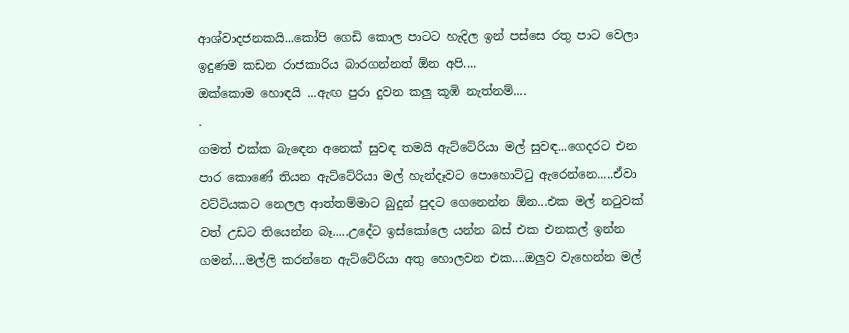ආශ්වාදජනකයි...කෝපි ගෙඩි කොල පාටට හැදිල ඉන් පස්සෙ රතු පාට වෙලා ඉදුණම කඩන රාජකාරිය බාරගන්නත් ඕන අපි....
ඔක්කොම හොඳයි ...ඇඟ පුරා දුවන කලු කූඹි නැත්නම්....
.
ගමත් එක්ක බැඳෙන අනෙක් සුවඳ තමයි ඇට්ටේරියා මල් සුවඳ...ගෙදරට එන පාර කොණේ තියන ඇට්ටේරියා මල් හැන්දෑවට පොහොට්ටු ඇරෙන්නෙ.....ඒවා වට්ටියකට නෙලල ආත්තම්මාට බුදුන් පුදට ගෙනෙන්න ඕන...එක මල් නටුවක් වත් උඩට තියෙන්න බෑ.....උදේට ඉස්කෝලෙ යන්න බස් එක එනකල් ඉන්න ගමන්....මල්ලි කරන්නෙ ඇට්ටේරියා අතු හොලවන එක....ඔලුව වැහෙන්න මල්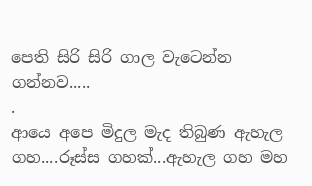පෙති සිරි සිරි ගාල වැටෙන්න ගන්නව.....
.
ආයෙ අපෙ මිදුල මැද තිබුණ ඇහැල ගහ....රූස්ස ගහක්...ඇහැල ගහ මහ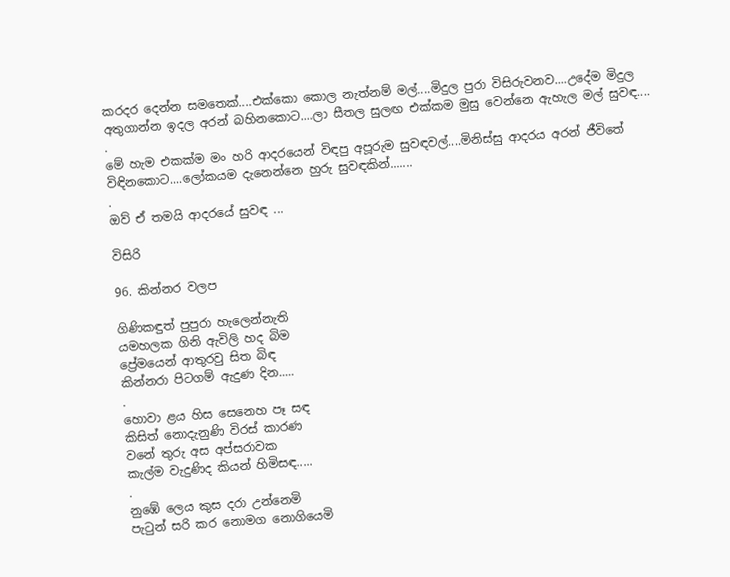කරදර දෙන්න සමතෙක්....එක්කො කොල නැත්නම් මල්....මිදුල පුරා විසිරුවනව....උදේම මිදුල අතුගාන්න ඉදල අරන් බහිනකොට....ලා සීතල සුලඟ එක්කම මුසු වෙන්නෙ ඇහැල මල් සුවඳ....
.
මේ හැම එකක්ම මං හරි ආදරයෙන් විඳපු අපූරුම සුවඳවල්....මිනිස්සු ආදරය අරන් ජීවිතේ විඳිනකොට....ලෝකයම දැනෙන්නෙ හුරු සුවඳකින්.......
.
ඔව් ඒ තමයි ආදරයේ සුවඳ ...

විසිරි

96. කින්නර වලප

ගිණිකඳුත් පුපුරා හැලෙන්නැති
යමහලක ගිනි ඇවිලි හද බිම
ප්‍රේමයෙන් ආතුරවු සිත බිඳ
කින්නරා පිටගම් ඇදුණ දින.....
.
හොවා ළය හිස සෙනෙහ පෑ සඳ
කිසිත් නොදැනුණි විරස් කාරණ
වනේ තුරු අස අප්සරාවක
කැල්ම වැදුණිද කියන් හිමිසඳ.....
.
නුඹේ ලෙය කුස දරා උන්නෙමි
පැටුන් සරි කර නොමග නොගියෙමි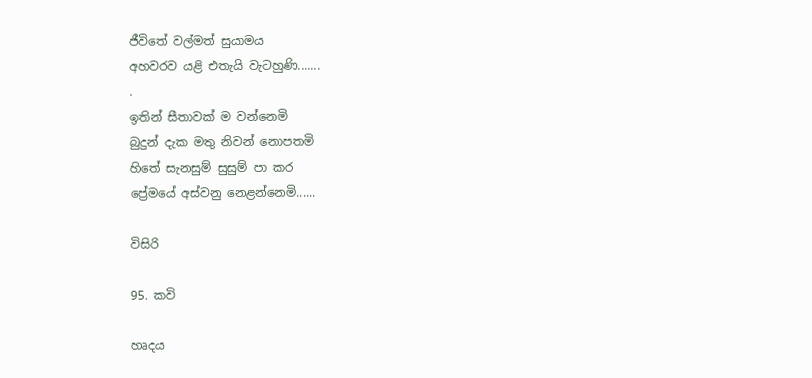ජීවිතේ වල්මත් සුයාමය
අහවරව යළි එතැයි වැටහුණි.......
.
ඉතින් සීතාවක් ම වන්නෙමි
බුදුන් දැක මතු නිවන් නොපතමි
හිතේ සැනසුම් සුසුම් පා කර
ප්‍රේමයේ අස්වනු නෙළන්නෙමි......

විසිරි

95. කවි

හෘදය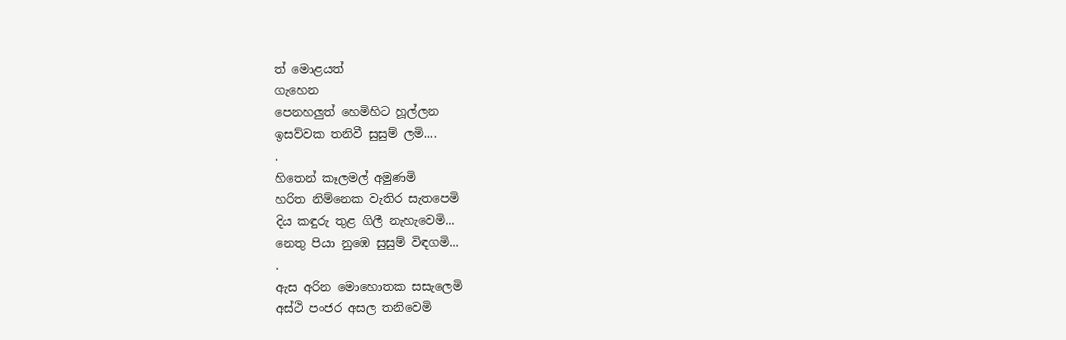ත් මොළයත්
ගැහෙන
පෙනහලුත් හෙමිහිට හූල්ලන
ඉසව්වක තනිවී සුසුම් ලමි....
.
හිතෙන් කෑලමල් අමුණමි
හරිත නිම්නෙක වැතිර සැතපෙමි
දිය කඳුරු තුළ ගිලී නැහැවෙමි...
නෙතු පියා නුඹෙ සුසුම් විඳගමි...
.
ඇස අරින මොහොතක සසැලෙමි
අස්ථි පංජර අසල තනිවෙමි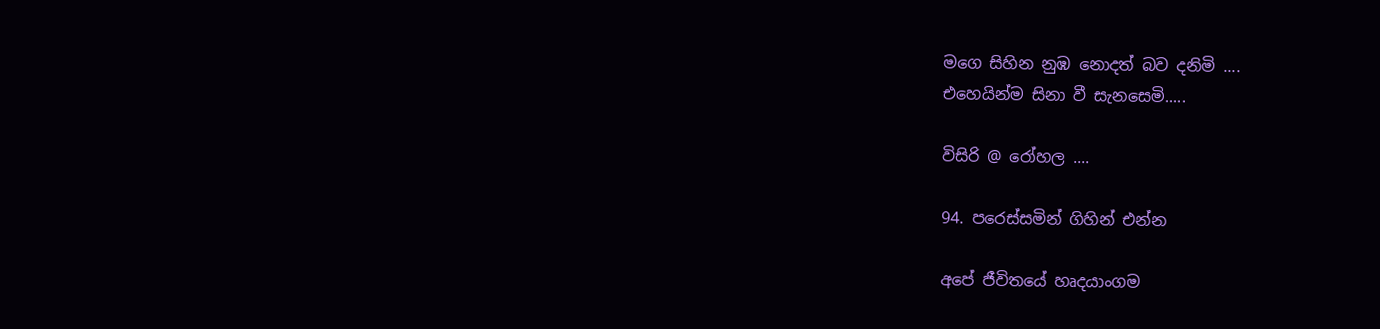මගෙ සිහින නුඹ නොදත් බව දනිමි ....
එහෙයින්ම සිනා වී සැනසෙමි.....

විසිරි @ රෝහල ....

94. පරෙස්සමින් ගිහින් එන්න

අපේ ජීවිතයේ හෘදයාංගම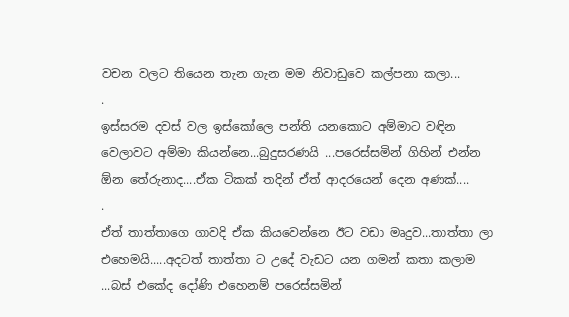වචන වලට තියෙන තැන ගැන මම නිවාඩුවෙ කල්පනා කලා...
.
ඉස්සරම දවස් වල ඉස්කෝලෙ පන්ති යනකොට අම්මාට වඳින වෙලාවට අම්මා කියන්නෙ...බුදුසරණයි ...පරෙස්සමින් ගිහින් එන්න ඕන තේරුනාද....ඒක ටිකක් තදින් ඒත් ආදරයෙන් දෙන අණක්....
.
ඒත් තාත්තාගෙ ගාවදි ඒක කියවෙන්නෙ ඊට වඩා මෘදුව...තාත්තා ලා එහෙමයි.....අදටත් තාත්තා ට උදේ වැඩට යන ගමන් කතා කලාම ...බස් එකේද දෝණි එහෙනම් පරෙස්සමින්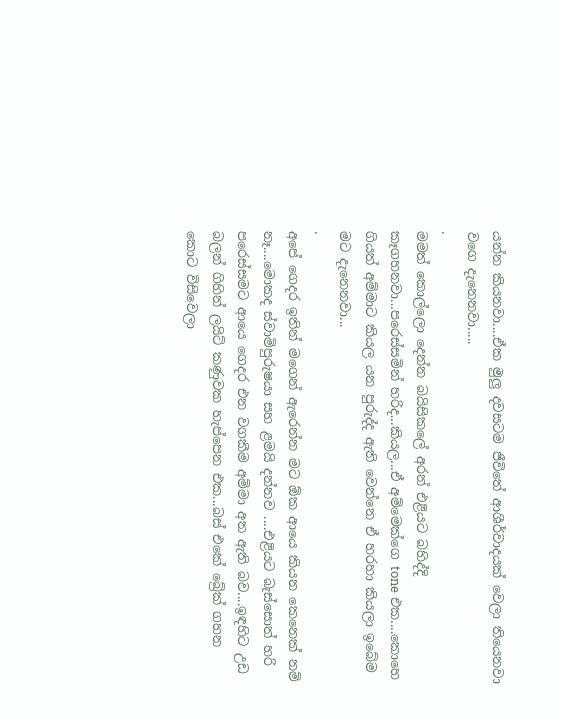යන්න කියනවා....ඒක මුලු දවසටම ජීවිතේ ආශීර්වාදයක් වෙලා තියෙනවා වගෙ දැනෙනවා.....
.
මමත් කොල්ලො දෙන්න බයිසිකලේ අරන් එළියට බහිද්දි කෑගහනවා...පරෙස්සමින් හරිද...කියල...ඒ අම්මෙක්ගෙ tone එක....කොහෙ ගියත් අම්මාට කියල යන පුරුද්ද ඇති වෙන්නෙ ඒ හරහා කියලා ඉබේම මට දැනෙනවා...
.
අපේ ගෙදර ඉතින් මගෙන් ඇරෙන්න මට ඕක ආයෙ කියන කෙනෙක් නම් නෑ....මොකද ස්වාමිපුරුෂයා සහ ළමයි දන්නව ....එළියට බැස්සොත් හරි පරෙස්සමට ආයෙ ගෙදර එන වගකීම අම්මා අත ඇති බව....ඉඳහිට උඩ බලන් ගිහින් ලයිට් කණුවක හැප්පෙන එක...බස් එකේ බ්‍රේක් ගහන කොට විසිවෙලා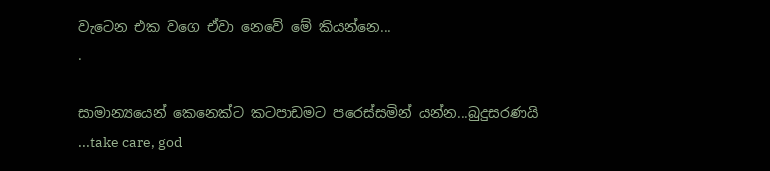වැටෙන එක වගෙ ඒවා නෙවේ මේ කියන්නෙ...
.

සාමාන්‍යයෙන් කෙනෙක්ට කටපාඩමට පරෙස්සමින් යන්න...බුදුසරණයි ...take care, god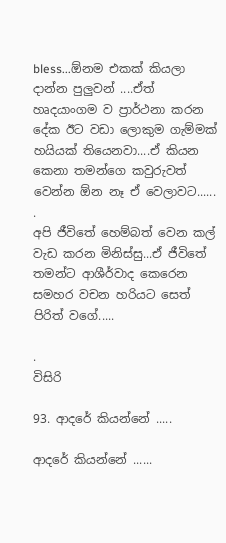bless...ඕනම එකක් කියලා දාන්න පුලුවන් ....ඒත් හෘදයාංගම ව ප්‍රාර්ථනා කරන දේක ඊට වඩා ලොකුම ගැම්මක් හයියක් තියෙනවා....ඒ කියන කෙනා තමන්ගෙ කවුරුවත් වෙන්න ඕන නෑ ඒ වෙලාවට......
.
අපි ජීවිතේ හෙම්බත් වෙන කල් වැඩ කරන මිනිස්සු...ඒ ජීවිතේ තමන්ට ආශීර්වාද කෙරෙන සමහර වචන හරියට සෙත් පිරිත් වගේ.....

.
විසිරි

93. ආදරේ කියන්නේ .....

ආදරේ කියන්නේ ......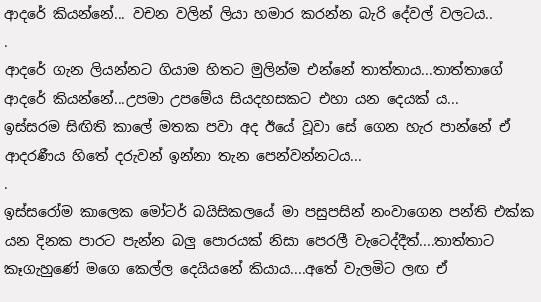ආදරේ කියන්නේ... වචන වලින් ලියා හමාර කරන්න බැරි දේවල් වලටය..
.
ආදරේ ගැන ලියන්නට ගියාම හිතට මුලින්ම එන්නේ තාත්තාය...තාත්තාගේ ආදරේ කියන්නේ...උපමා උපමේය සියදහසකට එහා යන දෙයක්‍ ය...
ඉස්සරම සිඟිති කාලේ මතක පවා අද ඊයේ වූවා සේ ගෙන හැර පාන්නේ ඒ ආදරණීය හිතේ දරුවන් ඉන්නා තැන පෙන්වන්නටය...
.
ඉස්සරෝම කාලෙක මෝටර් බයිසිකලයේ මා පසුපසින් නංවාගෙන පන්ති එක්ක යන දිනක පාරට පැන්න බලු පොරයක් නිසා පෙරලී වැටෙද්දීත්....තාත්තාට කෑගැහුණේ මගෙ කෙල්ල දෙයියනේ කියාය....අතේ වැලමිට ලඟ ඒ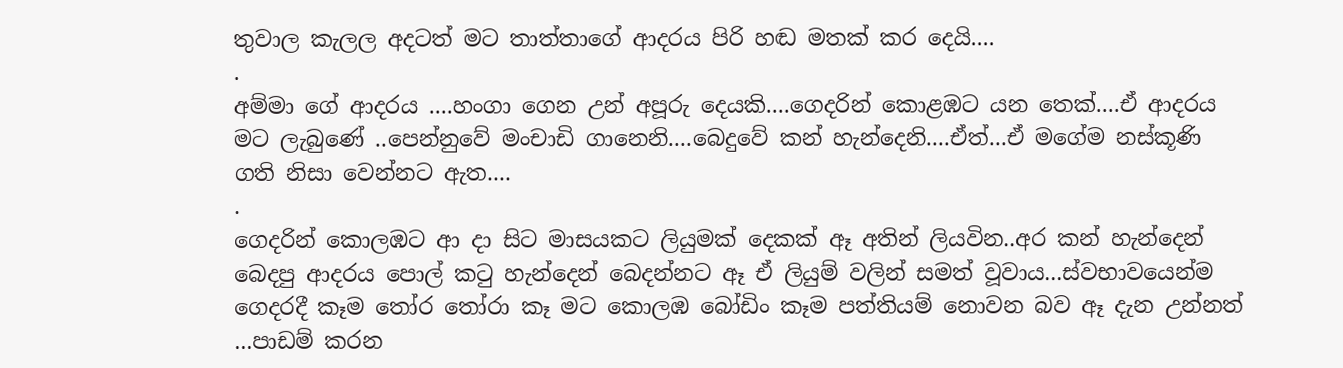තුවාල කැලල අදටත් මට තාත්තාගේ ආදරය පිරි හඬ මතක් කර දෙයි....
.
අම්මා ගේ ආදරය ....හංගා ගෙන උන් අපූරු දෙයකි....ගෙදරින් කොළඹට යන තෙක්....ඒ ආදරය මට ලැබුණේ ..පෙන්නුවේ මංචාඩි ගානෙනි....බෙදුවේ කන් හැන්දෙනි....ඒත්...ඒ මගේම නස්කූණි ගති නිසා වෙන්නට ඇත....
.
ගෙදරින් කොලඹට ආ දා සිට මාසයකට ලියුමක් දෙකක් ඈ අතින් ලියවින..අර කන් හැන්දෙන් බෙදපු ආදරය පොල් කටු හැන්දෙන් බෙදන්නට ඈ ඒ ලියුම් වලින් සමත් වූවාය...ස්වභාවයෙන්ම ගෙදරදී කෑම තෝර තෝරා කෑ මට කොලඹ බෝඩිං කෑම පත්තියම් නොවන බව ඈ දැන උන්නත් ...පාඩම් කරන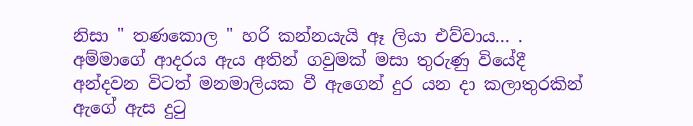නිසා " තණකොල " හරි කන්නයැයි ඈ ලියා එව්වාය... .
අම්මාගේ ආදරය ඇය අතින් ගවුමක් මසා තුරුණු වියේදී අන්දවන විටත් මනමාලියක වී ඇගෙන් දුර යන දා කලාතුරකින් ඇගේ ඇස දුටු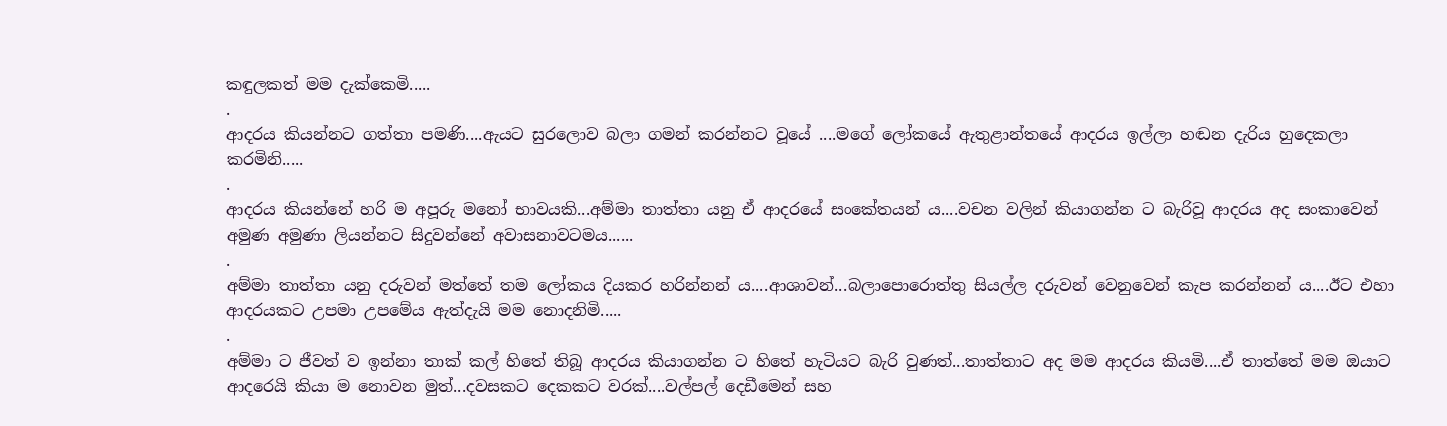කඳුලකත් මම දැක්කෙමි.....
.
ආදරය කියන්නට ගත්තා පමණි....ඇයට සුරලොව බලා ගමන් කරන්නට වූයේ ....මගේ ලෝකයේ ඇතුළාන්තයේ ආදරය ඉල්ලා හඬන දැරිය හුදෙකලා කරමිනි.....
.
ආදරය කියන්නේ හරි ම අපූරු මනෝ භාවයකි...අම්මා තාත්තා යනු ඒ ආදරයේ සංකේතයන් ය....වචන වලින් කියාගන්න ට බැරිවූ ආදරය අද සංකාවෙන් අමුණ අමුණා ලියන්නට සිදුවන්නේ අවාසනාවටමය......
.
අම්මා තාත්තා යනු දරුවන් මත්තේ තම ලෝකය දියකර හරින්නන්‍ ය....ආශාවන්...බලාපොරොත්තු සියල්ල දරුවන් වෙනුවෙන් කැප කරන්නන් ය....ඊට එහා ආදරයකට උපමා උපමේය ඇත්දැයි මම නොදනිමි.....
.
අම්මා ට ජීවත් ව ඉන්නා තාක් කල් හිතේ තිබූ ආදරය කියාගන්න ට හිතේ හැටියට බැරි වුණත්...තාත්තාට අද මම ආදරය කියමි....ඒ තාත්තේ මම ඔයාට ආදරෙයි කියා ම නොවන මුත්...දවසකට දෙකකට වරක්....වල්පල් දෙඩීමෙන් සහ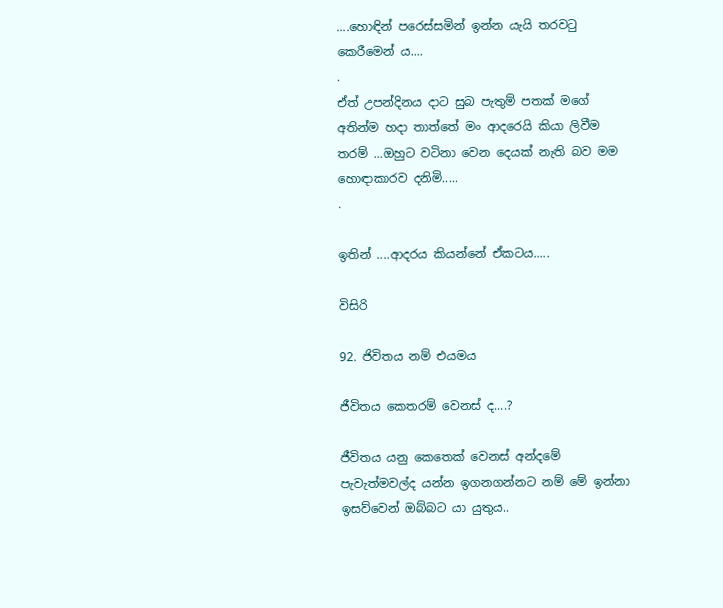....හොඳින් පරෙස්සමින් ඉන්න යැයි තරවටු කෙරීමෙන්‍ ය....
.
ඒත් උපන්දිනය දාට සුබ පැතුම් පතක් මගේ අතින්ම හදා තාත්තේ මං ආදරෙයි කියා ලිවීම තරම් ...ඔහුට වටිනා වෙන දෙයක් නැති බව මම හොඳාකාරව දනිමි.....
.

ඉතින් ....ආදරය කියන්නේ ඒකටය.....

විසිරි

92. ජිවිතය නම් එයමය

ජීවිතය කෙතරම් වෙනස් ද....?

ජීවිතය ‍යනු කෙතෙක් වෙනස් අන්දමේ පැවැත්මවල්ද යන්න ඉගනගන්නට නම් මේ ඉන්නා ඉසව්වෙන් ඔබ්බට යා යුතුය..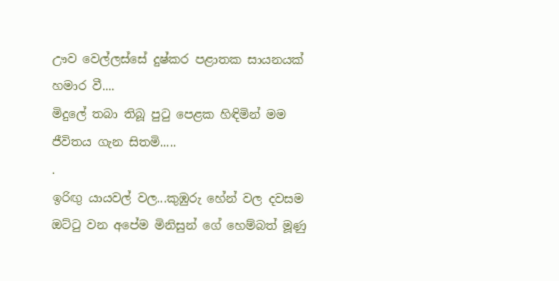ඌව වෙල්ලස්සේ දුෂ්කර පළාතක සායනයක් හමාර වී....
මිදුලේ තබා තිබූ පුටු පෙළක හිඳිමින් මම ජීවිතය ගැන සිතමි.....
.
ඉරිඟු යායවල් වල...කුඹුරු හේන් වල දවසම ඔට්ටු වන අපේම මිනිසුන් ගේ හෙම්බත් මූණු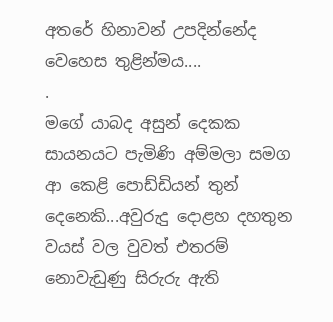අතරේ හිනාවන් උපදින්නේද වෙහෙස තුළින්මය....
.
මගේ යාබද අසුන් දෙකක සායනයට පැමිණි අම්මලා සමග ආ කෙළි පොඩ්ඩියන් තුන් දෙනෙකි...අවුරුදු දොළහ දහතුන වයස් වල වුවත් එතරම් නොවැඩුණු සිරුරු ඇති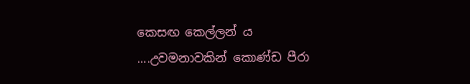කෙසඟ කෙල්ලන්‍ ය ....උවමනාවකින් කොණ්ඩ පීරා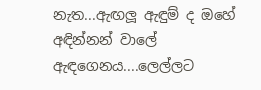නැත...ඇඟලූ ඇඳුම් ද ඔහේ අඳින්නන් වාලේ ඇඳගෙනය....ලෙල්ලට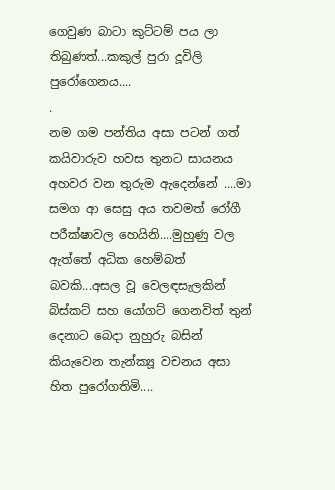ගෙවුණ බාටා කුට්ටම් පය ලා තිබුණත්...කකුල් පුරා දූවිලි පුරෝගෙනය....
.
නම ගම පන්තිය අසා පටන් ගත් කයිවාරුව හවස තුනට සායනය අහවර වන තුරුම ඇදෙන්නේ ....මා සමග ආ සෙසු අය තවමත් රෝගී පරීක්ෂාවල හෙයිනි....මුහුණු වල ඇත්තේ අධික හෙම්බත් බවකි...අසල වූ වෙලඳසැලකින් බිස්කට් සහ යෝගට් ගෙනවිත් තුන් දෙනාට බෙදා නුහුරු බසින් කියැවෙන තැන්ක්‍යූ වචනය අසා හිත පුරෝගතිමි....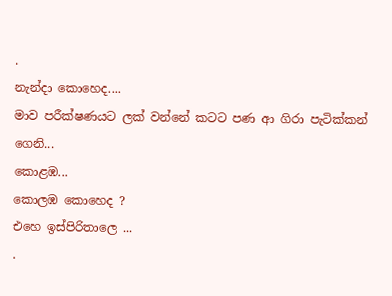.
නැන්දා කොහෙද....
මාව පරීක්ෂණයට ලක් වන්නේ කටට පණ ආ ගිරා පැටික්කන් ගෙනි...
කොළඹ...
කොලඹ කොහෙද ?
එහෙ ඉස්පිරිතාලෙ ...
.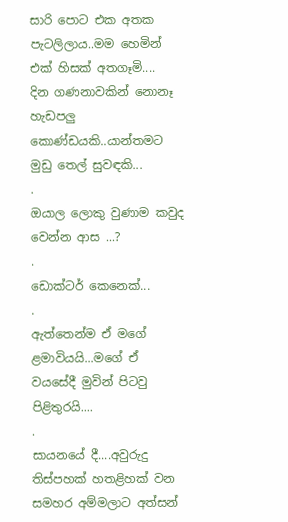සාරි පොට එක අතක පැටලිලාය..මම හෙමින් එක් හිසක් අතගෑමි....
දින ගණනාවකින් නොනෑ හැඩපලු කොණ්ඩයකි..යාන්තමට මුඩු තෙල් සුවඳකි...
.
ඔයාල ලොකු වුණාම කවුද වෙන්න ආස ...?
.
ඩොක්ටර් කෙනෙක්...
.
ඇත්තෙන්ම ඒ මගේ ළමාවියයි...මගේ ඒ වයසේදී මුවින් පිටවු පිළිතුරයි....
.
සායනයේ දී....අවුරුදු තිස්පහක් හතළිහක් වන සමහර අම්මලාට අත්සන්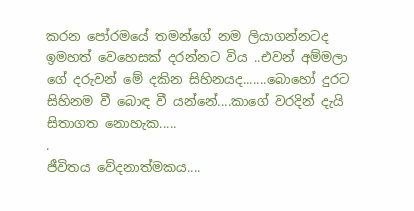කරන පෝරමයේ තමන්ගේ නම ලියාගන්නටද ඉමහත් වෙහෙසක් දරන්නට විය ..එවන් අම්මලා ගේ දරුවන් මේ දකින සිහිනයද.......බොහෝ දුරට සිහිනම වී බොඳ වී යන්නේ....කාගේ වරදින් දැයි සිතාගත නොහැක.....
.
ජීවිතය වේදනාත්මකය....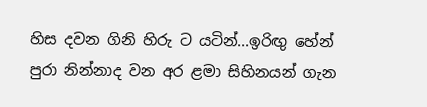හිස දවන ගිනි හිරු ට යටින්...ඉරිඟු හේන් පුරා නින්නාද වන අර ළමා සිහිනයන් ගැන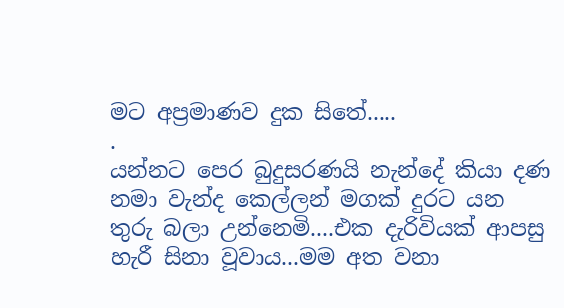මට අප්‍රමාණව දුක සිතේ.....
.
යන්නට පෙර බුදුසරණයි නැන්දේ කියා දණ නමා වැන්ද කෙල්ලන් මගක් දුරට යන තුරු බලා උන්නෙමි....එක දැරිවියක් ආපසු හැරී සිනා වූවාය...මම අත වනා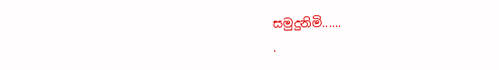සමුදුනිමි......
.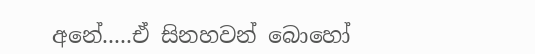අනේ.....ඒ සිනහවන් බොහෝ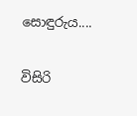සොඳුරුය....

විසිරි